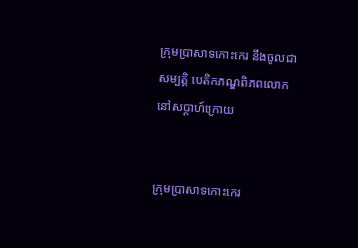ក្រុមប្រាសាទកោះកេរ នឹងចូលជាសម្បត្តិ បេតិកភណ្ឌពិភពលោក នៅសប្ដាហ៍ក្រោយ


ក្រុមប្រាសាទកោះកេរ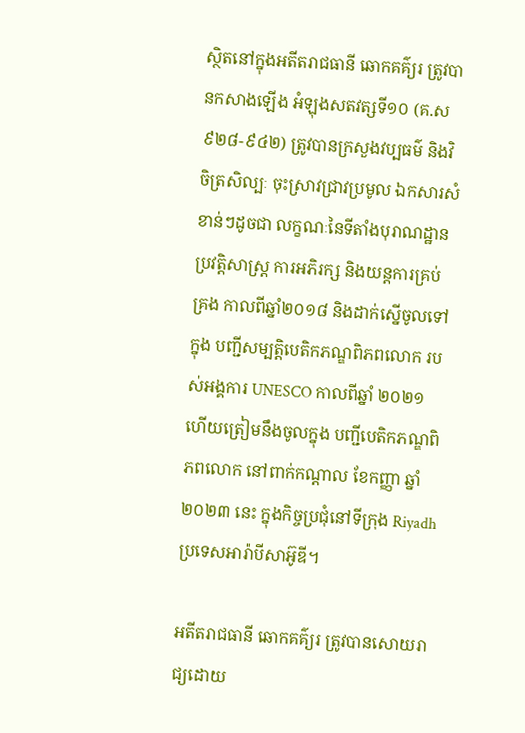ស្ថិតនៅក្នុងអតីតរាជធានី ឆោកគគ៌្យរ ត្រូវបានកសាងឡើង អំឡុងសតវត្សទី១០ (គ.ស ៩២៨-៩៤២) ត្រូវបានក្រសួងវប្បធម៌ និងវិចិត្រសិល្បៈ ចុះស្រាវជ្រាវប្រមូល ឯកសារសំខាន់ៗដូចជា លក្ខណៈនៃទីតាំងបុរាណដ្ឋាន ប្រវត្តិសាស្ត្រ ការអភិរក្ស និងយន្ដការគ្រប់គ្រង កាលពីឆ្នាំ២០១៨ និងដាក់ស្នើចូលទៅក្នុង បញ្ជីសម្បត្តិបេតិកភណ្ឌពិភពលោក របស់អង្គការ UNESCO កាលពីឆ្នាំ ២០២១ ហើយត្រៀមនឹងចូលក្នុង បញ្ជីបេតិកភណ្ឌពិភពលោក នៅពាក់កណ្ដាល ខែកញ្ញា ឆ្នាំ២០២៣ នេះ ក្នុងកិច្ចប្រជុំនៅទីក្រុង Riyadh ប្រទេសអារ៉ាបីសាអ៊ូឌី។

អតីតរាជធានី ឆោកគគ៌្យរ ត្រូវបានសោយរាជ្យដោយ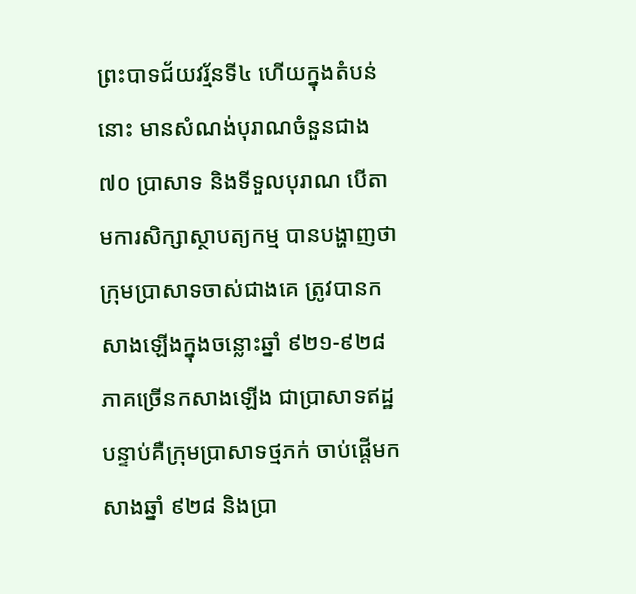ព្រះបាទជ័យវរ្ម័នទី៤ ហើយក្នុងតំបន់នោះ មានសំណង់បុរាណចំនួនជាង ៧០ ប្រាសាទ និងទីទួលបុរាណ បើតាមការសិក្សាស្ថាបត្យកម្ម បានបង្ហាញថា ក្រុមប្រាសាទចាស់ជាងគេ ត្រូវបានកសាងឡើងក្នុងចន្លោះឆ្នាំ ៩២១-៩២៨ ភាគច្រើនកសាងឡើង ជាប្រាសាទឥដ្ឋ បន្ទាប់គឺក្រុមប្រាសាទថ្មភក់ ចាប់ផ្ដើមកសាងឆ្នាំ ៩២៨ និងប្រា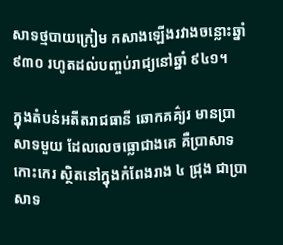សាទថ្មបាយក្រៀម កសាងឡើងរវាងចន្លោះឆ្នាំ ៩៣០ រហូតដល់បញ្ចប់រាជ្យនៅឆ្នាំ ៩៤១។

ក្នុងតំបន់អតីតរាជធានី ឆោកគគ៌្យរ មានប្រាសាទមួយ ដែលលេចធ្លោជាងគេ គឺប្រាសាទកោះកេរ ស្ថិតនៅក្នុងកំពែងរាង ៤ ជ្រុង ជាប្រាសាទ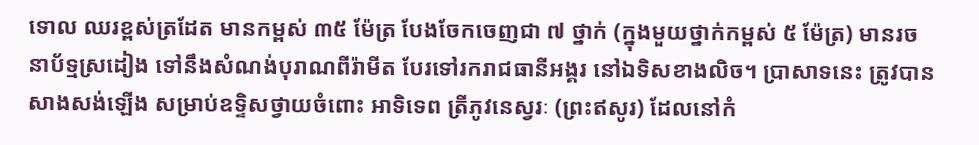ទោល ឈរខ្ពស់ត្រដែត មានកម្ពស់ ៣៥ ម៉ែត្រ បែងចែកចេញជា ៧ ថ្នាក់ (ក្នុងមួយថ្នាក់កម្ពស់ ៥ ម៉ែត្រ) មានរចនាប័ទ្មស្រដៀង ទៅនឹងសំណង់បុរាណពីរ៉ាមីត បែរទៅរករាជធានីអង្គរ នៅឯទិសខាងលិច។ ប្រាសាទនេះ ត្រូវបានសាងសង់ឡើង សម្រាប់ឧទ្ទិសថ្វាយចំពោះ អាទិទេព ត្រីភូវនេស្វរៈ (ព្រះឥសូរ) ដែលនៅកំ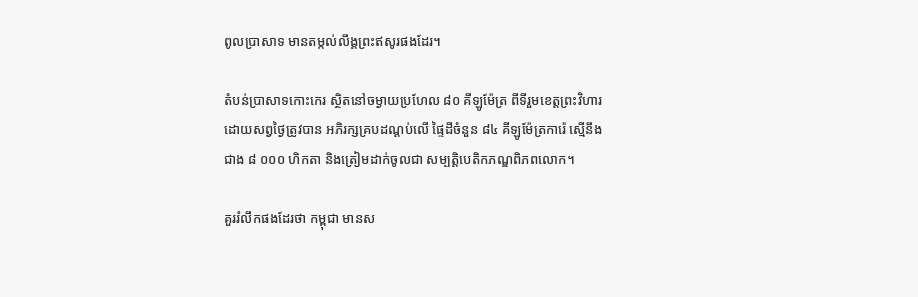ពូលប្រាសាទ មានតម្កល់លឹង្គព្រះឥសូរផងដែរ។

តំបន់ប្រាសាទកោះកេរ ស្ថិតនៅចម្ងាយប្រហែល ៨០ គីឡូម៉ែត្រ ពីទីរួមខេត្តព្រះវិហារ ដោយសព្វថ្ងៃត្រូវបាន អភិរក្សគ្របដណ្ដប់លើ ផ្ទៃដីចំនួន ៨៤ គីឡូម៉ែត្រការ៉េ ស្មើនឹងជាង ៨ ០០០ ហិកតា និងត្រៀមដាក់ចូលជា សម្បត្តិបេតិកភណ្ឌពិភពលោក។

គួររំលឹកផងដែរថា កម្ពុជា មានស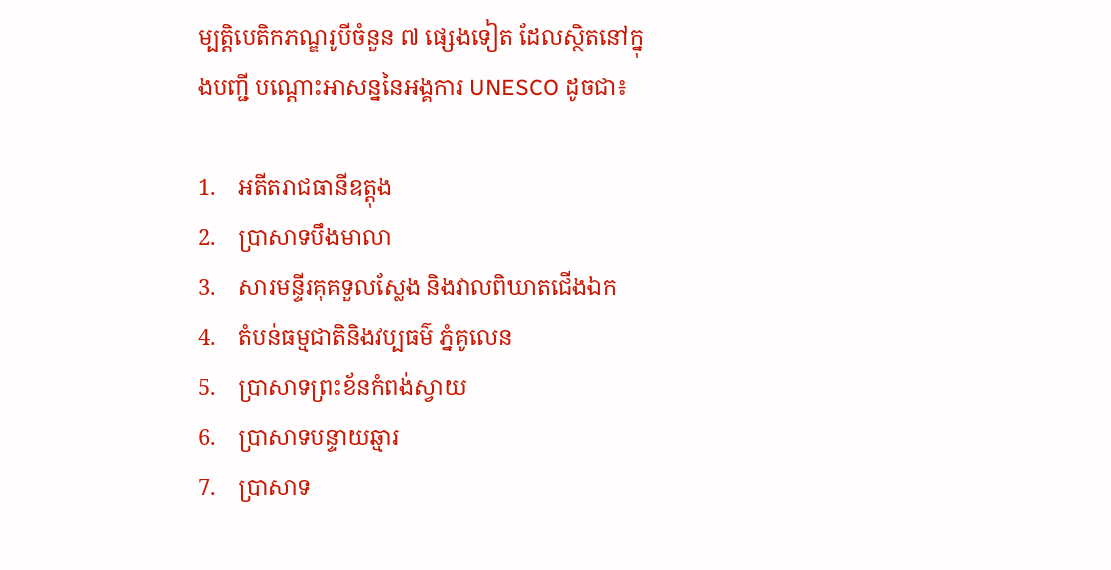ម្បត្តិបេតិកភណ្ឌរូបីចំនួន ៧ ផ្សេងទៀត ដែលស្ថិតនៅក្នុងបញ្ជី បណ្ដោះអាសន្ននៃអង្គការ UNESCO ដូចជា៖

1.    អតីតរាជធានីឧត្តុង
2.    ប្រាសាទបឹងមាលា
3.    សារមន្ទីរគុគទួលស្លែង និងវាលពិឃាតជើងឯក
4.    តំបន់ធម្មជាតិនិងវប្បធម៌ ភ្នំគូលេន
5.    ប្រាសាទព្រះខ័នកំពង់ស្វាយ
6.    ប្រាសាទបន្ទាយឆ្មារ
7.    ប្រាសាទ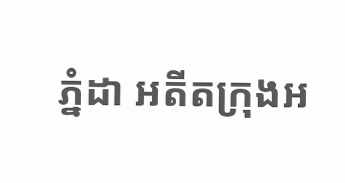ភ្នំដា អតីតក្រុងអ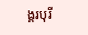ង្គរបុរី